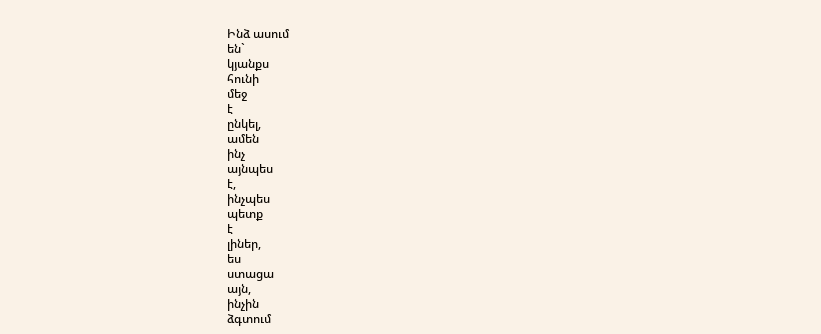Ինձ ասում
են`
կյանքս
հունի
մեջ
է
ընկել,
ամեն
ինչ
այնպես
է,
ինչպես
պետք
է
լիներ,
ես
ստացա
այն,
ինչին
ձգտում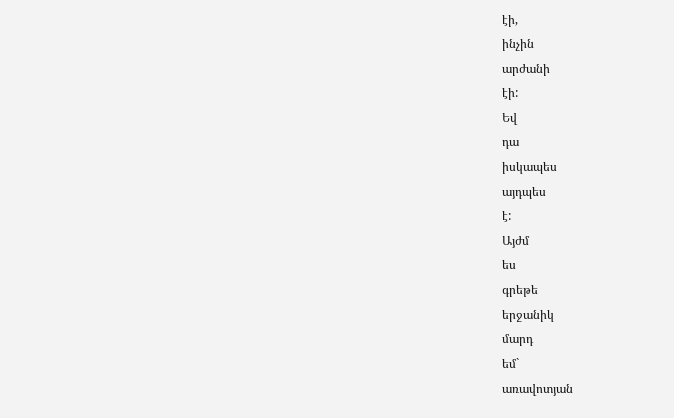էի,
ինչին
արժանի
էի:
Եվ
դա
իսկապես
այդպես
է:
Այժմ
ես
գրեթե
երջանիկ
մարդ
եմ`
առավոտյան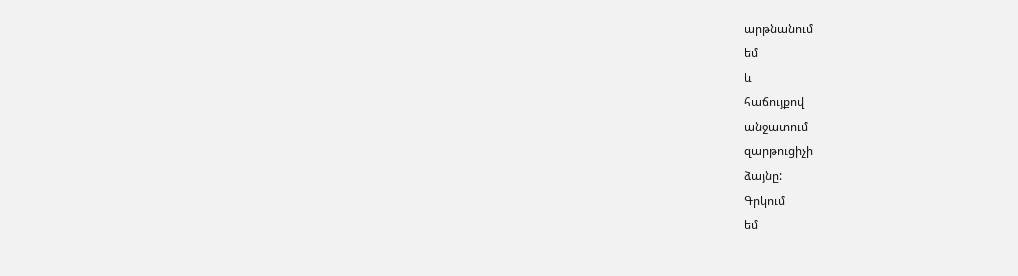արթնանում
եմ
և
հաճույքով
անջատում
զարթուցիչի
ձայնը:
Գրկում
եմ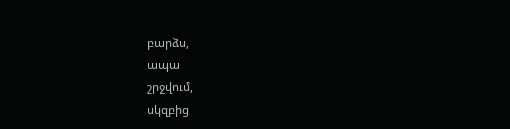բարձս,
ապա
շրջվում,
սկզբից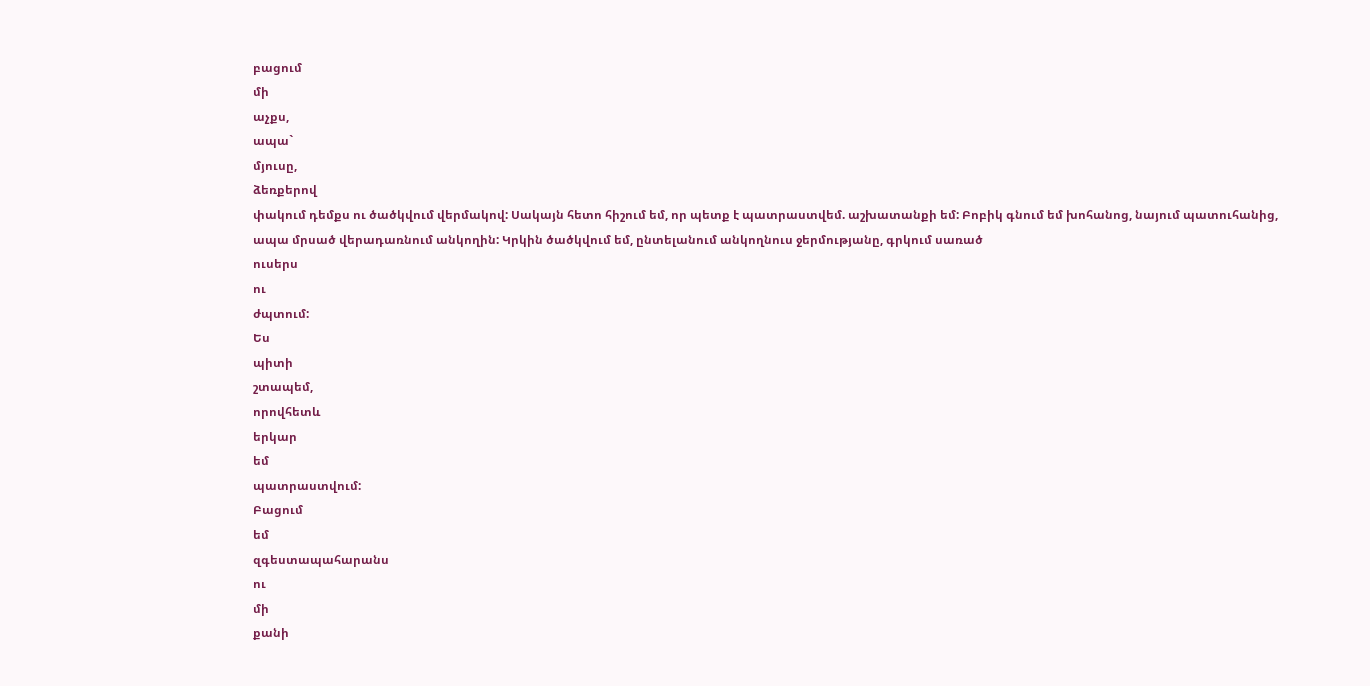բացում
մի
աչքս,
ապա`
մյուսը,
ձեռքերով
փակում դեմքս ու ծածկվում վերմակով: Սակայն հետո հիշում եմ, որ պետք է պատրաստվեմ. աշխատանքի եմ: Բոբիկ գնում եմ խոհանոց, նայում պատուհանից, ապա մրսած վերադառնում անկողին: Կրկին ծածկվում եմ, ընտելանում անկողնուս ջերմությանը, գրկում սառած
ուսերս
ու
ժպտում:
Ես
պիտի
շտապեմ,
որովհետև
երկար
եմ
պատրաստվում:
Բացում
եմ
զգեստապահարանս
ու
մի
քանի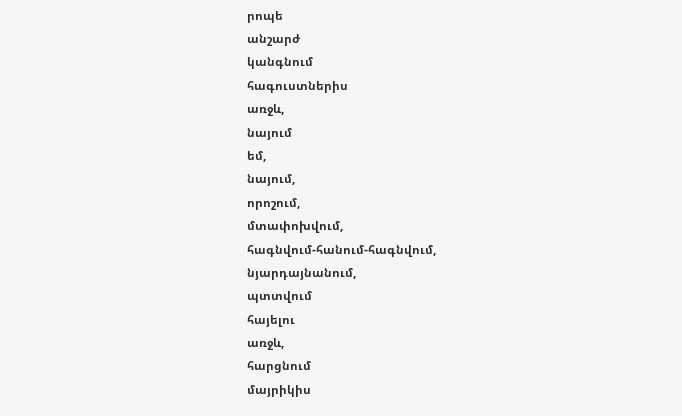րոպե
անշարժ
կանգնում
հագուստներիս
առջև,
նայում
եմ,
նայում,
որոշում,
մտափոխվում,
հագնվում-հանում-հագնվում,
նյարդայնանում,
պտտվում
հայելու
առջև,
հարցնում
մայրիկիս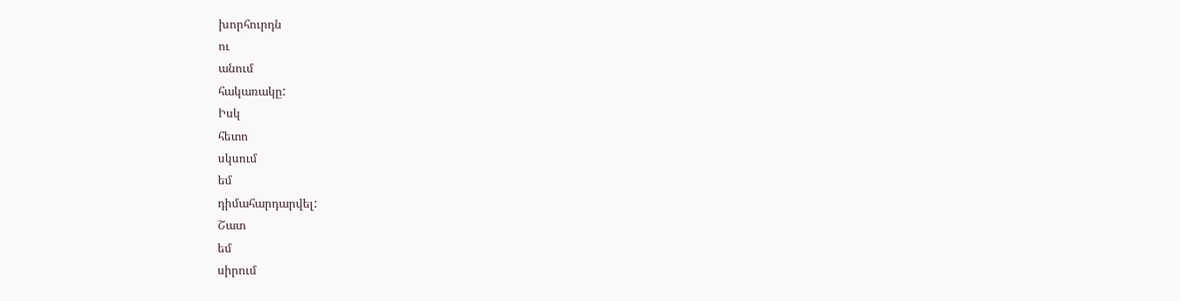խորհուրդն
ու
անում
հակառակը:
Իսկ
հետո
սկսում
եմ
դիմահարդարվել:
Շատ
եմ
սիրում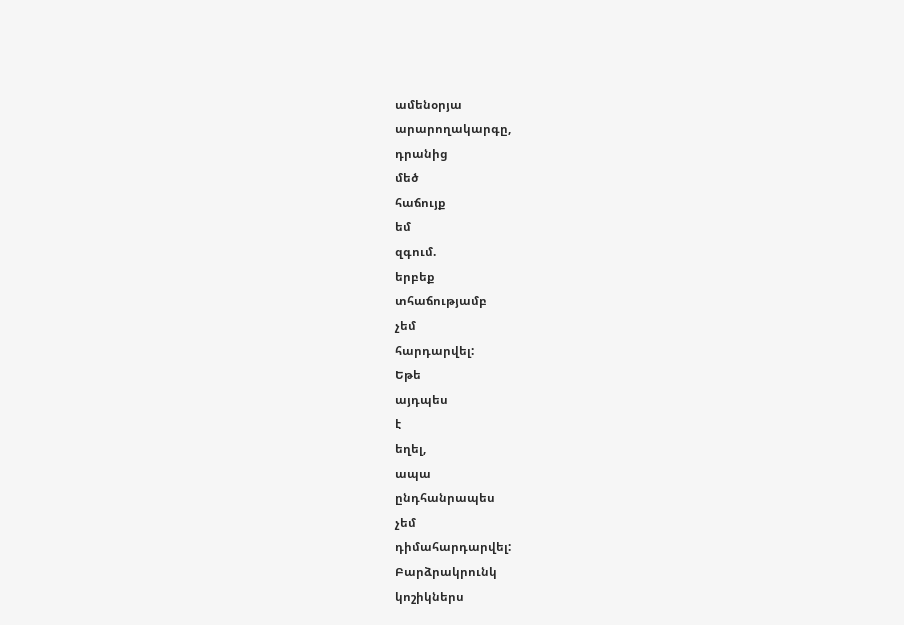ամենօրյա
արարողակարգը,
դրանից
մեծ
հաճույք
եմ
զգում.
երբեք
տհաճությամբ
չեմ
հարդարվել:
Եթե
այդպես
է
եղել,
ապա
ընդհանրապես
չեմ
դիմահարդարվել:
Բարձրակրունկ
կոշիկներս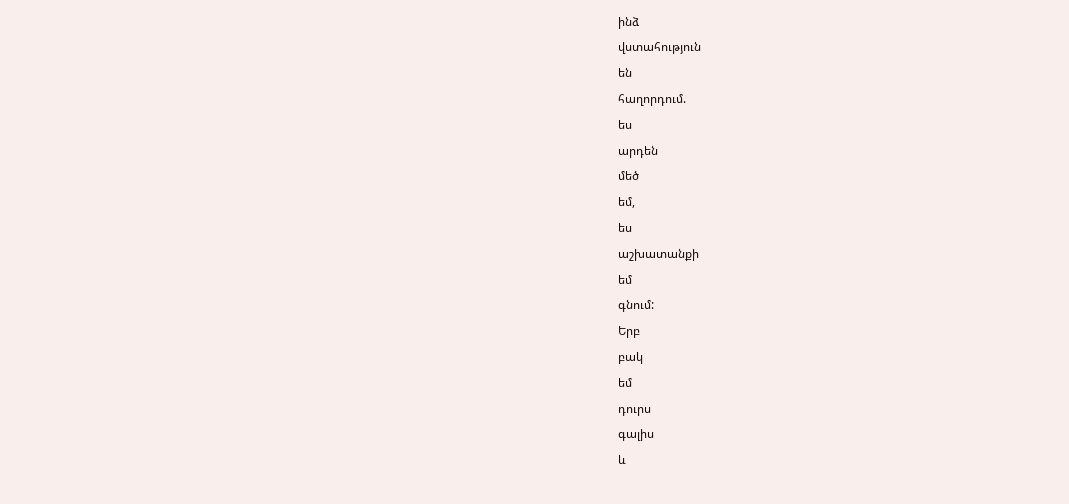ինձ
վստահություն
են
հաղորդում.
ես
արդեն
մեծ
եմ,
ես
աշխատանքի
եմ
գնում:
Երբ
բակ
եմ
դուրս
գալիս
և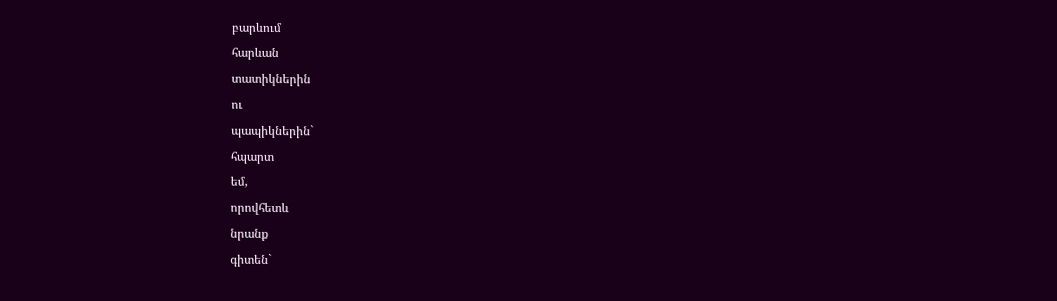բարևում
հարևան
տատիկներին
ու
պապիկներին`
հպարտ
եմ,
որովհետև
նրանք
գիտեն`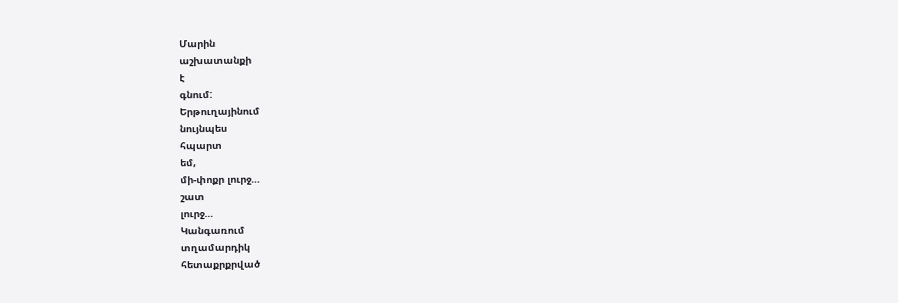Մարին
աշխատանքի
է
գնում:
Երթուղայինում
նույնպես
հպարտ
եմ,
մի-փոքր լուրջ…
շատ
լուրջ…
Կանգառում
տղամարդիկ
հետաքրքրված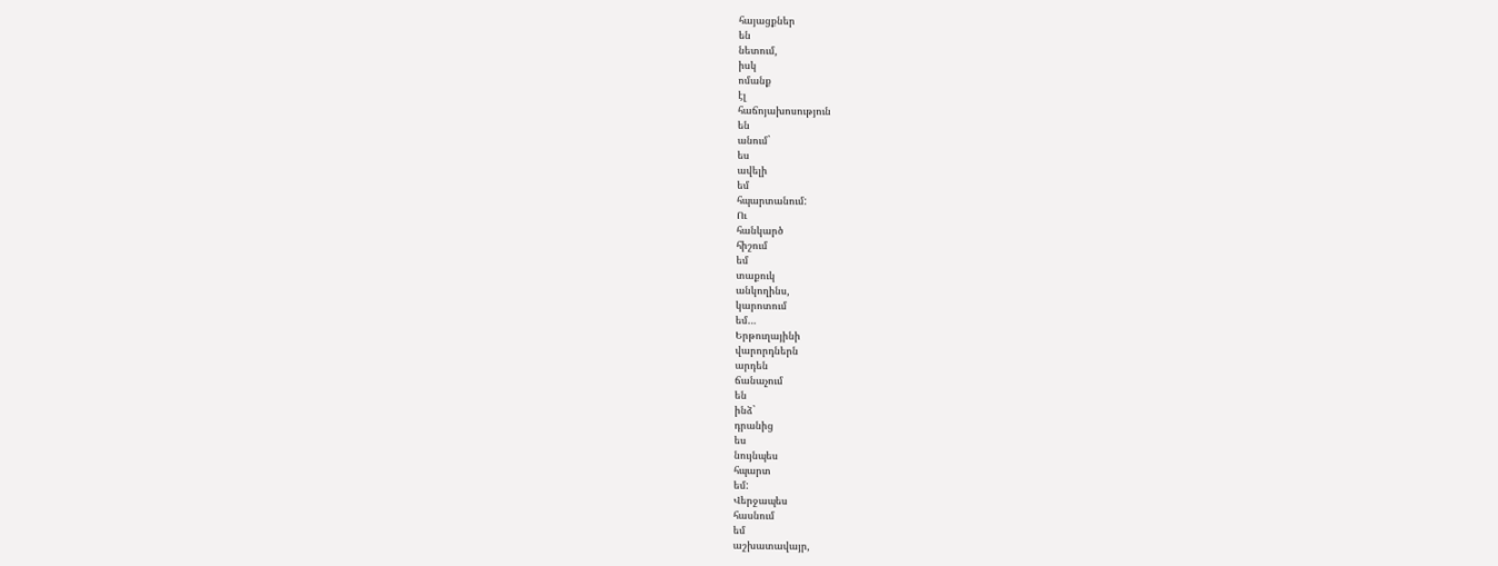հայացքներ
են
նետում,
իսկ
ոմանք
էլ
հաճոյախոսություն
են
անում`
ես
ավելի
եմ
հպարտանում:
Ու
հանկարծ
հիշում
եմ
տաքուկ
անկողինս,
կարոտում
եմ…
Երթուղայինի
վարորդներն
արդեն
ճանաչում
են
ինձ`
դրանից
ես
նույնպես
հպարտ
եմ:
Վերջապես
հասնում
եմ
աշխատավայր,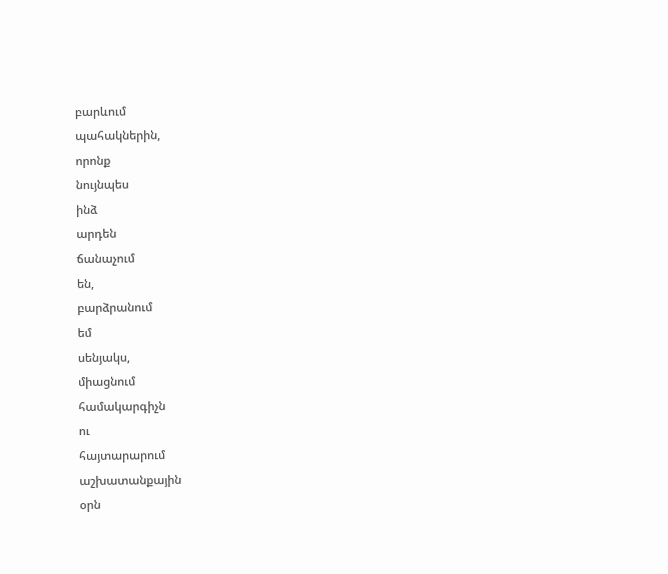բարևում
պահակներին,
որոնք
նույնպես
ինձ
արդեն
ճանաչում
են,
բարձրանում
եմ
սենյակս,
միացնում
համակարգիչն
ու
հայտարարում
աշխատանքային
օրն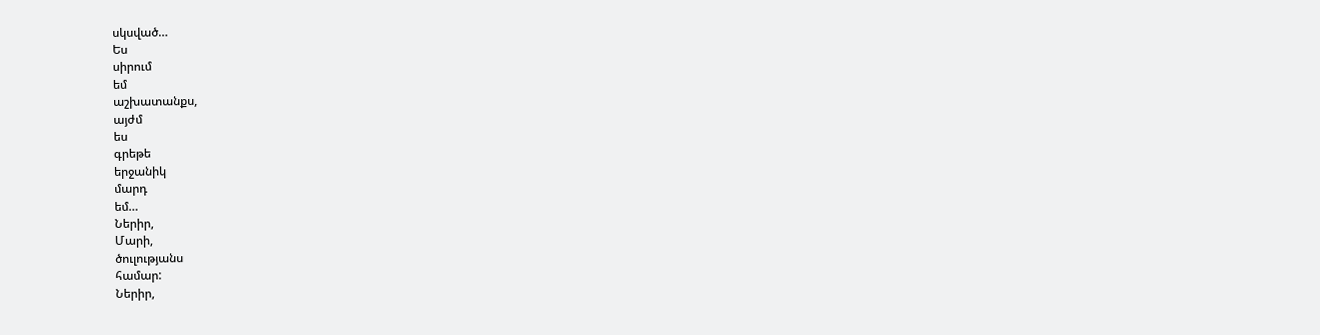սկսված…
Ես
սիրում
եմ
աշխատանքս,
այժմ
ես
գրեթե
երջանիկ
մարդ
եմ…
Ներիր,
Մարի,
ծուլությանս
համար:
Ներիր,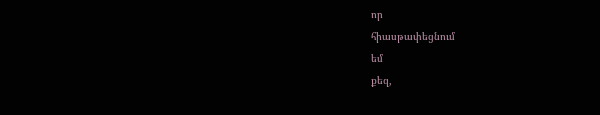որ
հիասթափեցնում
եմ
քեզ,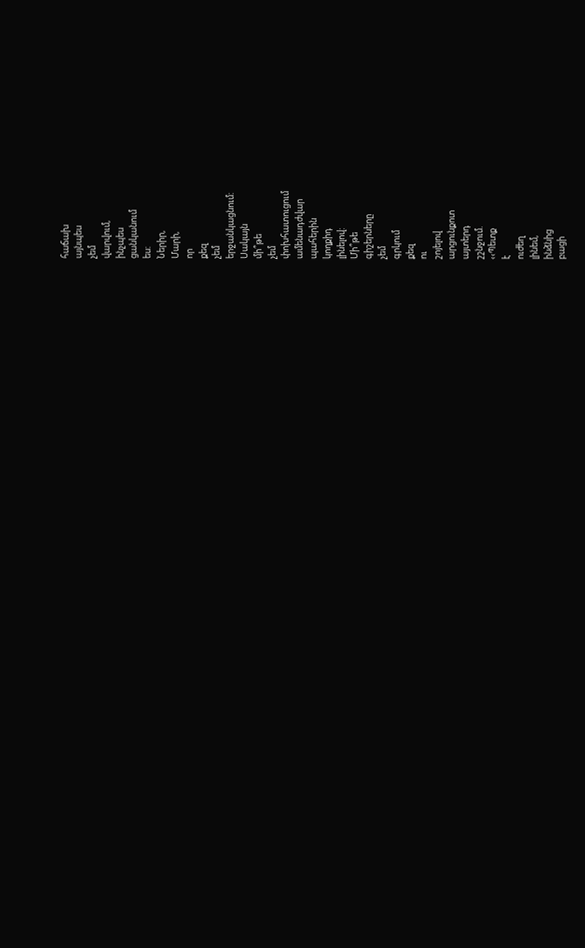հաճախ
այնպես
չեմ
վարվում,
ինչպես
ցանկանում
ես:
Ներիր,
Մարի,
որ
քեզ
չեմ
երջանկացնում:
Սակայն
մի՞թե
չեմ
փոխհատուցում
ամենադժվար
պահերին
կողքիդ
լինելով:
Մի՞թե
գիշերները
չեմ
գրկում
քեզ
ու
շոյելով
արցունքոտ
այտերդ
շշնջում.
‹‹Պետք
է
ուժեղ
լինեմ,
ինձնից
բացի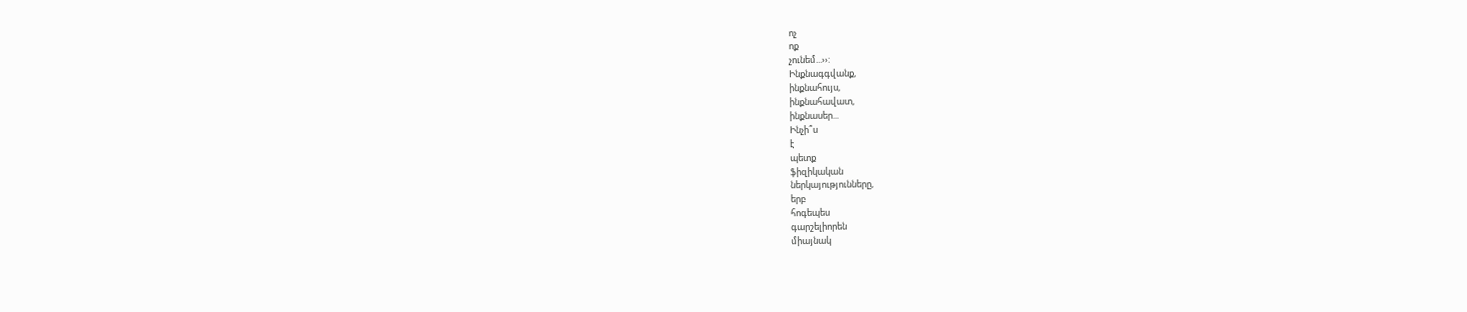ոչ
ոք
չունեմ...››:
Ինքնագգվանք,
ինքնահույս,
ինքնահավատ,
ինքնասեր...
Ինչի՞ս
է
պետք
ֆիզիկական
ներկայությունները,
երբ
հոգեպես
գարշելիորեն
միայնակ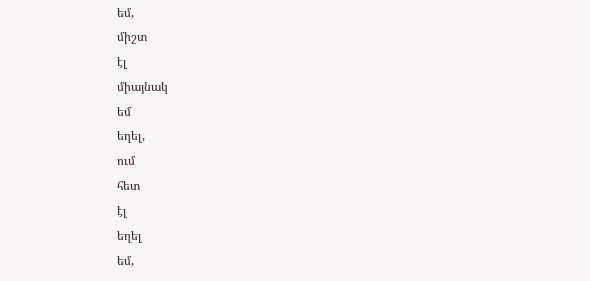եմ,
միշտ
էլ
միայնակ
եմ
եղել,
ում
հետ
էլ
եղել
եմ,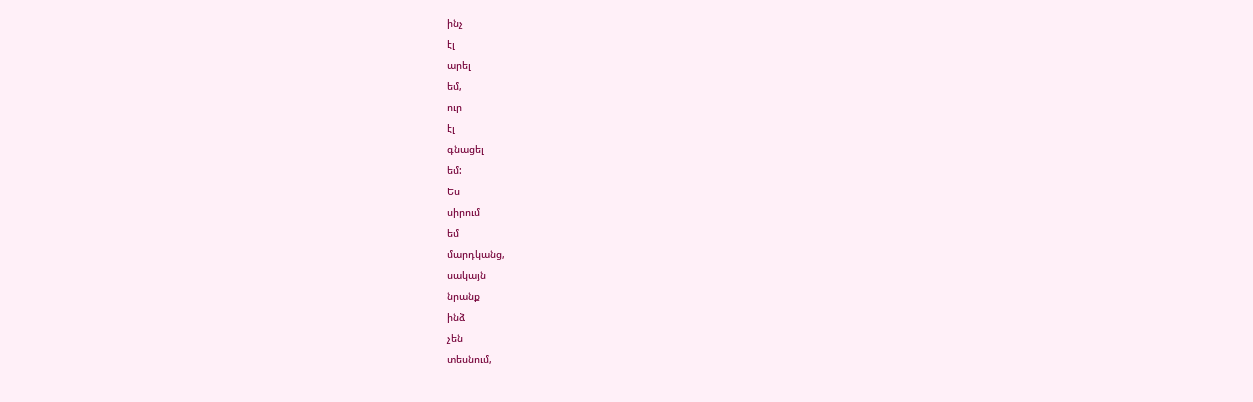ինչ
էլ
արել
եմ,
ուր
էլ
գնացել
եմ:
Ես
սիրում
եմ
մարդկանց,
սակայն
նրանք
ինձ
չեն
տեսնում,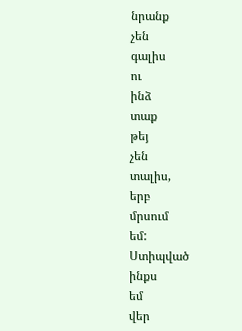նրանք
չեն
գալիս
ու
ինձ
տաք
թեյ
չեն
տալիս,
երբ
մրսում
եմ:
Ստիպված
ինքս
եմ
վեր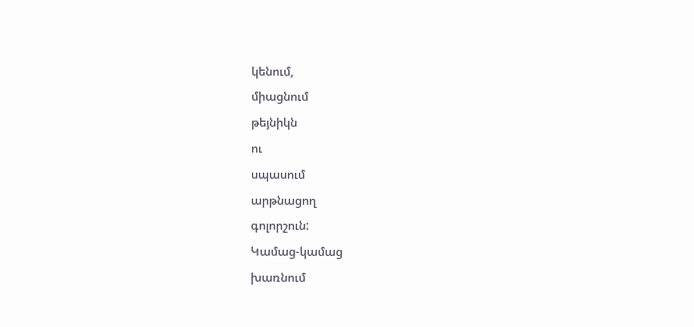կենում,
միացնում
թեյնիկն
ու
սպասում
արթնացող
գոլորշուն:
Կամաց-կամաց
խառնում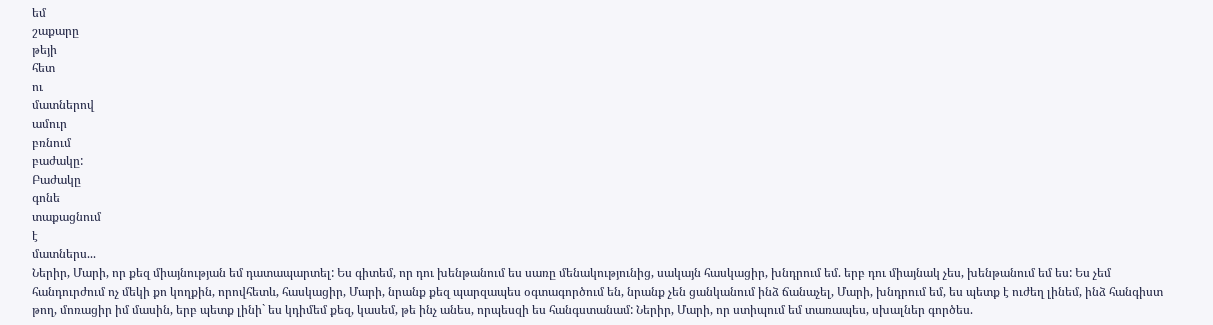եմ
շաքարը
թեյի
հետ
ու
մատներով
ամուր
բռնում
բաժակը:
Բաժակը
գոնե
տաքացնում
է
մատներս...
Ներիր, Մարի, որ քեզ միայնության եմ դատապարտել: Ես գիտեմ, որ դու խենթանում ես սառը մենակությունից, սակայն հասկացիր, խնդրում եմ. երբ դու միայնակ չես, խենթանում եմ ես: Ես չեմ հանդուրժում ոչ մեկի քո կողքին, որովհետև, հասկացիր, Մարի, նրանք քեզ պարզապես օգտագործում են, նրանք չեն ցանկանում ինձ ճանաչել, Մարի, խնդրում եմ, ես պետք է ուժեղ լինեմ, ինձ հանգիստ թող, մոռացիր իմ մասին, երբ պետք լինի` ես կդիմեմ քեզ, կասեմ, թե ինչ անես, որպեսզի ես հանգստանամ: Ներիր, Մարի, որ ստիպում եմ տառապես, սխալներ գործես.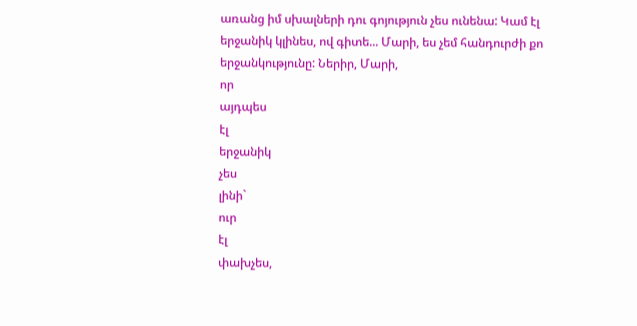առանց իմ սխալների դու գոյություն չես ունենա: Կամ էլ երջանիկ կլինես, ով գիտե... Մարի, ես չեմ հանդուրժի քո երջանկությունը: Ներիր, Մարի,
որ
այդպես
էլ
երջանիկ
չես
լինի`
ուր
էլ
փախչես,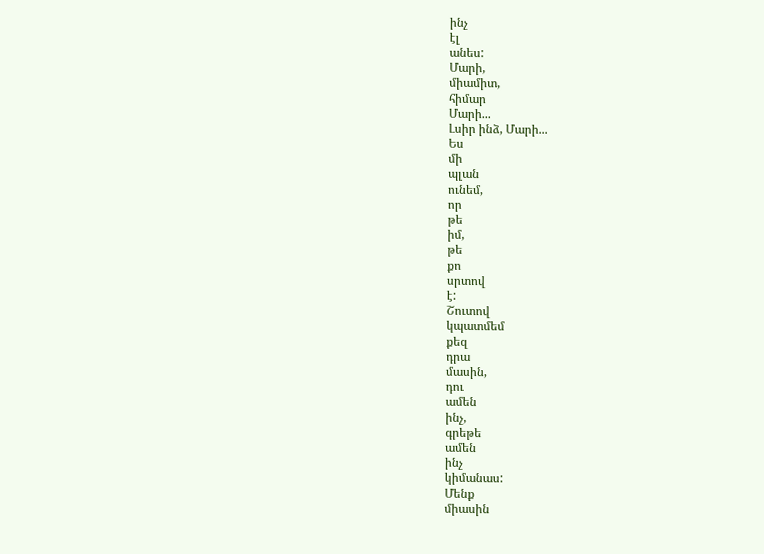ինչ
էլ
անես:
Մարի,
միամիտ,
հիմար
Մարի...
Լսիր ինձ, Մարի...
Ես
մի
պլան
ունեմ,
որ
թե
իմ,
թե
քո
սրտով
է:
Շուտով
կպատմեմ
քեզ
դրա
մասին,
դու
ամեն
ինչ,
գրեթե
ամեն
ինչ
կիմանաս:
Մենք
միասին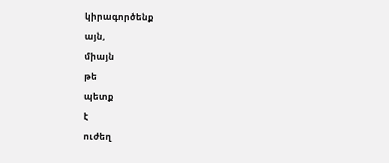կիրագործենք
այն,
միայն
թե
պետք
է
ուժեղ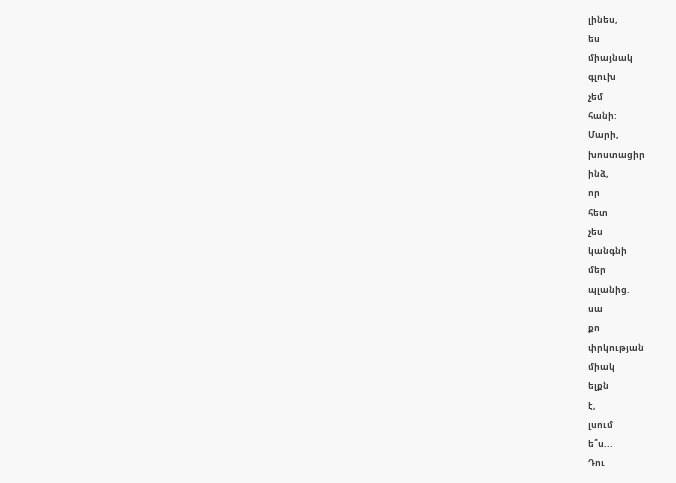լինես,
ես
միայնակ
գլուխ
չեմ
հանի:
Մարի,
խոստացիր
ինձ,
որ
հետ
չես
կանգնի
մեր
պլանից.
սա
քո
փրկության
միակ
ելքն
է,
լսում
ե՞ս...
Դու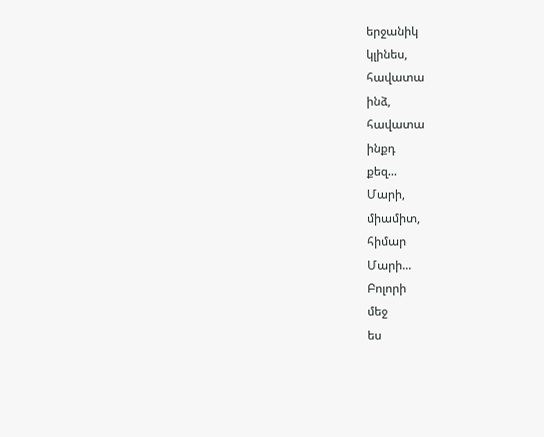երջանիկ
կլինես,
հավատա
ինձ,
հավատա
ինքդ
քեզ...
Մարի,
միամիտ,
հիմար
Մարի...
Բոլորի
մեջ
ես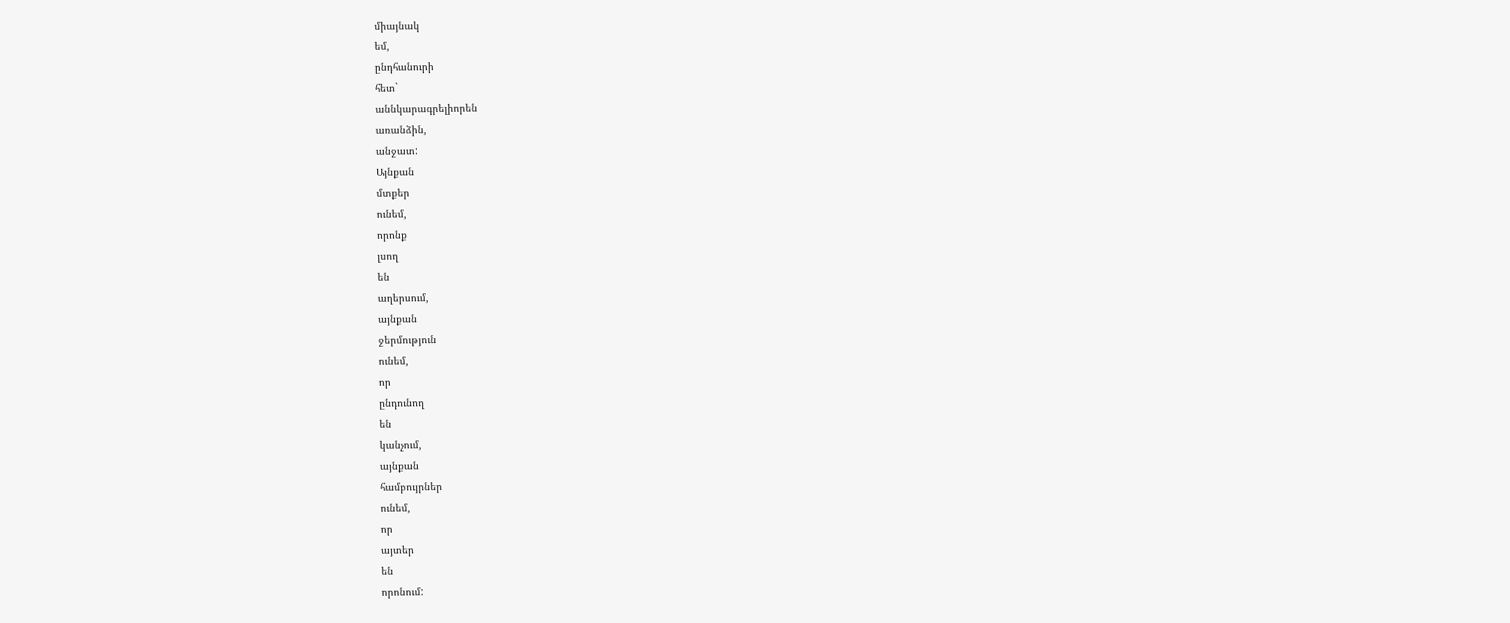միայնակ
եմ,
ընդհանուրի
հետ`
աննկարագրելիորեն
առանձին,
անջատ:
Այնքան
մտքեր
ունեմ,
որոնք
լսող
են
աղերսում,
այնքան
ջերմություն
ունեմ,
որ
ընդունող
են
կանչում,
այնքան
համբույրներ
ունեմ,
որ
այտեր
են
որոնում: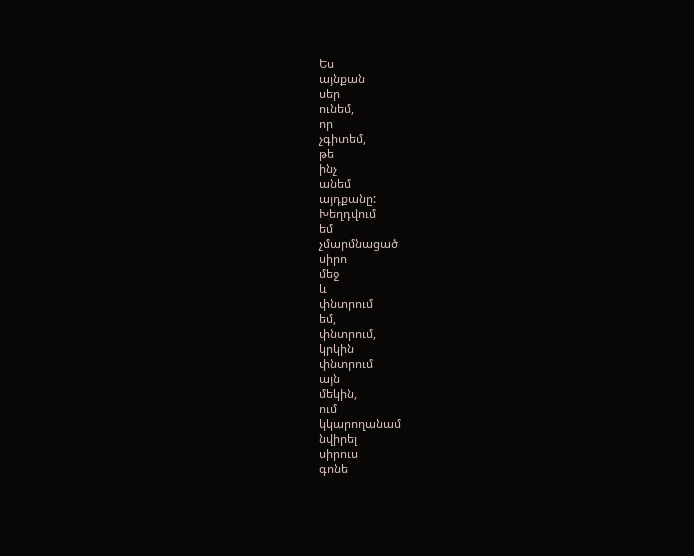Ես
այնքան
սեր
ունեմ,
որ
չգիտեմ,
թե
ինչ
անեմ
այդքանը:
Խեղդվում
եմ
չմարմնացած
սիրո
մեջ
և
փնտրում
եմ,
փնտրում,
կրկին
փնտրում
այն
մեկին,
ում
կկարողանամ
նվիրել
սիրուս
գոնե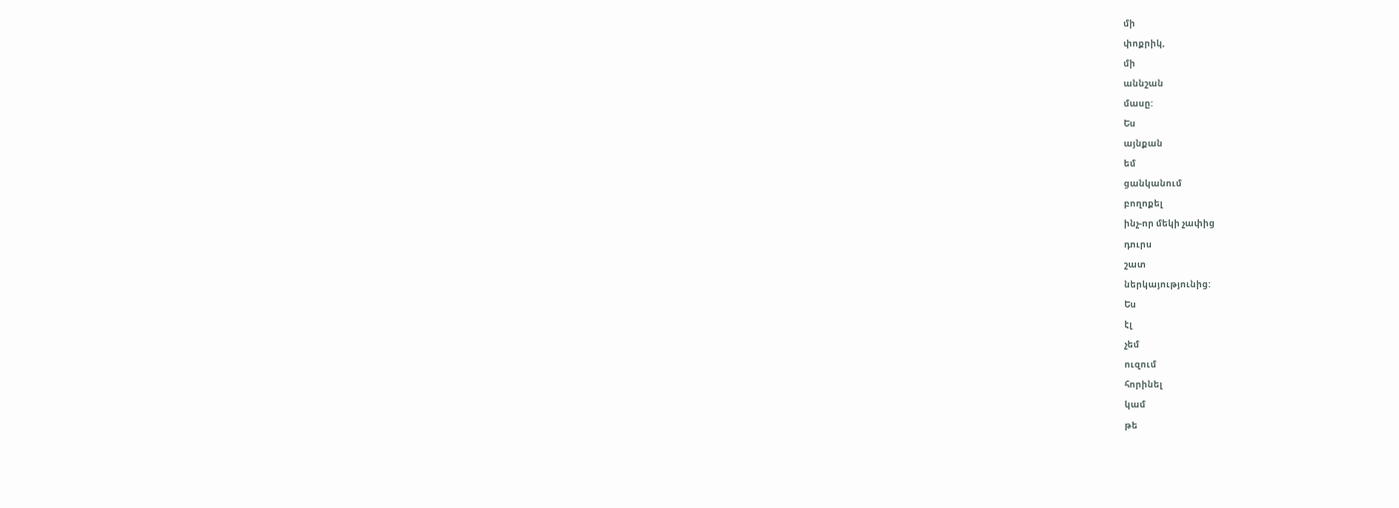մի
փոքրիկ,
մի
աննշան
մասը:
Ես
այնքան
եմ
ցանկանում
բողոքել
ինչ-որ մեկի չափից
դուրս
շատ
ներկայությունից:
Ես
էլ
չեմ
ուզում
հորինել
կամ
թե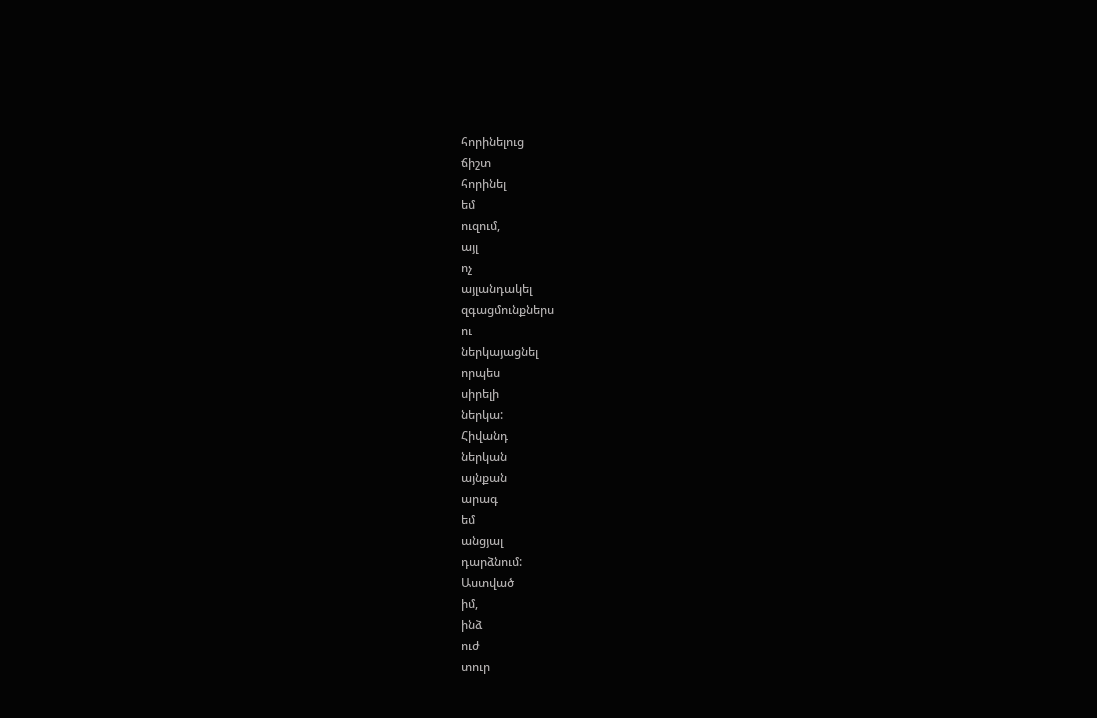հորինելուց
ճիշտ
հորինել
եմ
ուզում,
այլ
ոչ
այլանդակել
զգացմունքներս
ու
ներկայացնել
որպես
սիրելի
ներկա:
Հիվանդ
ներկան
այնքան
արագ
եմ
անցյալ
դարձնում:
Աստված
իմ,
ինձ
ուժ
տուր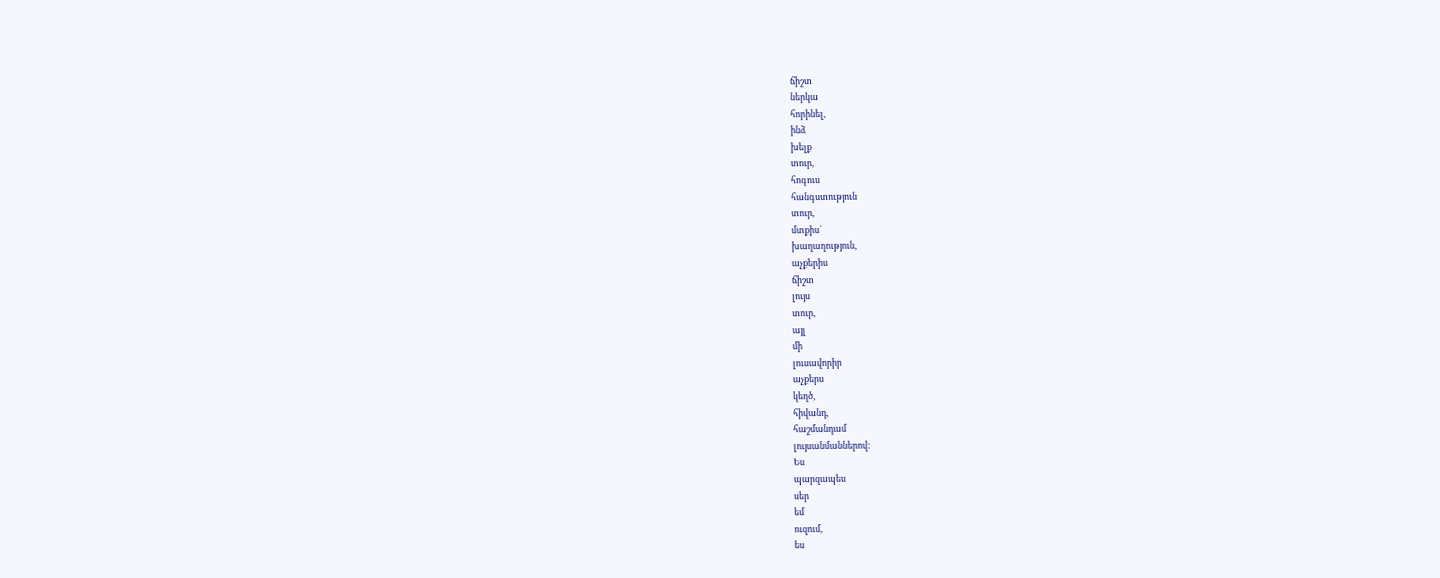ճիշտ
ներկա
հորինել,
ինձ
խելք
տուր,
հոգուս
հանգստություն
տուր,
մտքիս`
խաղաղություն,
աչքերիս
ճիշտ
լույս
տուր,
այլ
մի
լուսավորիր
աչքերս
կեղծ,
հիվանդ,
հաշմանդամ
լույսանմաններով:
Ես
պարզապես
սեր
եմ
ուզում,
ես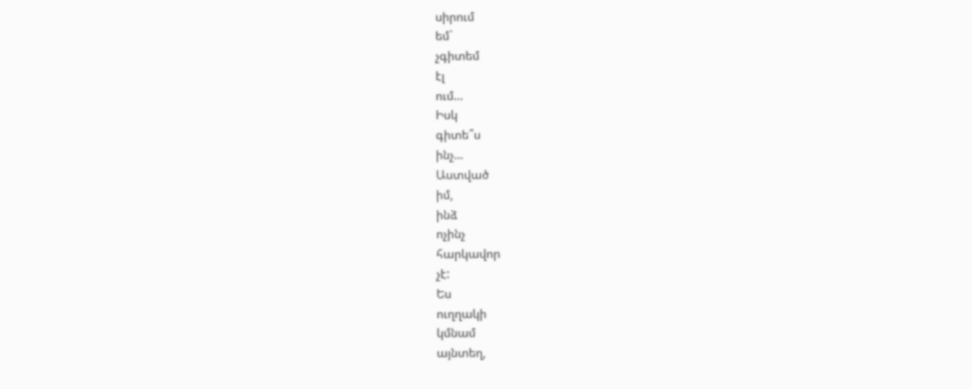սիրում
եմ`
չգիտեմ
էլ
ում…
Իսկ
գիտե՞ս
ինչ…
Աստված
իմ,
ինձ
ոչինչ
հարկավոր
չէ:
Ես
ուղղակի
կմնամ
այնտեղ,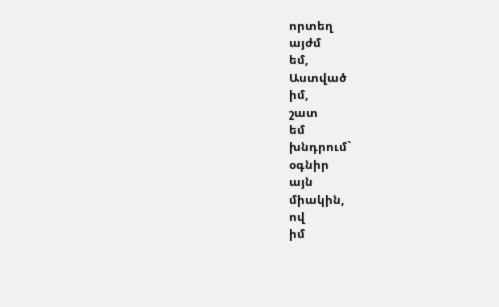որտեղ
այժմ
եմ,
Աստված
իմ,
շատ
եմ
խնդրում`
օգնիր
այն
միակին,
ով
իմ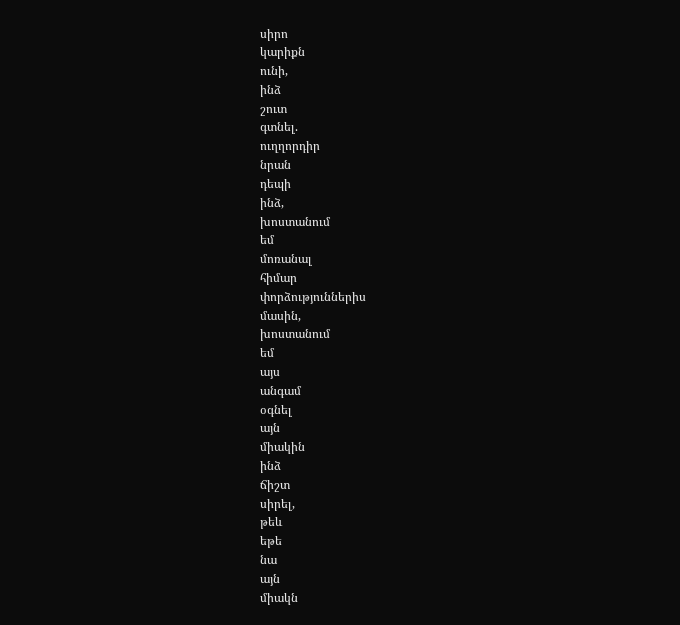սիրո
կարիքն
ունի,
ինձ
շուտ
գտնել.
ուղղորդիր
նրան
դեպի
ինձ,
խոստանում
եմ
մոռանալ
հիմար
փորձություններիս
մասին,
խոստանում
եմ
այս
անգամ
օգնել
այն
միակին
ինձ
ճիշտ
սիրել,
թեև
եթե
նա
այն
միակն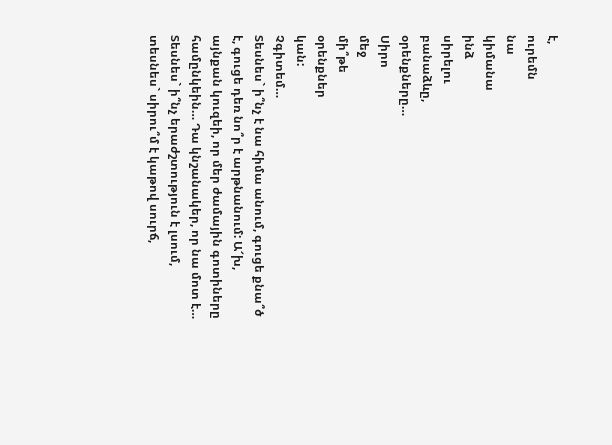է,
ուրեմն
նա
կիմանա
ինձ
սիրելու
բանաձևը,
օրենքները…
Սիրո
մեջ
մի՞թե
օրենքներ
կան:
Չգիտեմ…
Տեսնես` ի՞նչ է նա հիմա անում, գուցե քնա՞ծ է, գուցե դեռ նո՞ր է արթնանում: Ա՜խ, այնքան կուզեի, որ մեր ժամային գոտիները համընկեին… Դա կնշանակեր, որ նա մոտ է… Տեսնես` ի՞նչ երաժշտություն է լսում, տեսնես` սիրու՞մ է կաթով սուրճ,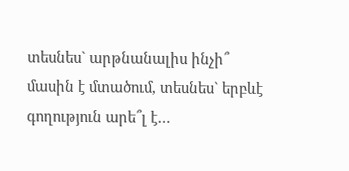տեսնես` արթնանալիս ինչի՞ մասին է մտածում, տեսնես` երբևէ գողություն արե՞լ է…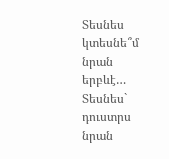Տեսնես կտեսնե՞մ նրան երբևէ… Տեսնես` դուստրս նրան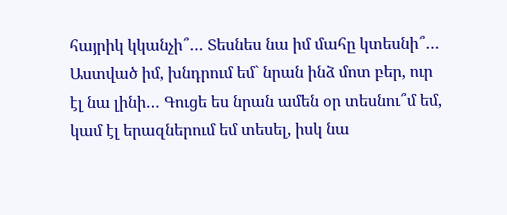հայրիկ կկանչի՞… Տեսնես նա իմ մահը կտեսնի՞… Աստված իմ, խնդրում եմ` նրան ինձ մոտ բեր, ուր էլ նա լինի… Գուցե ես նրան ամեն օր տեսնու՞մ եմ, կամ էլ երազներում եմ տեսել, իսկ նա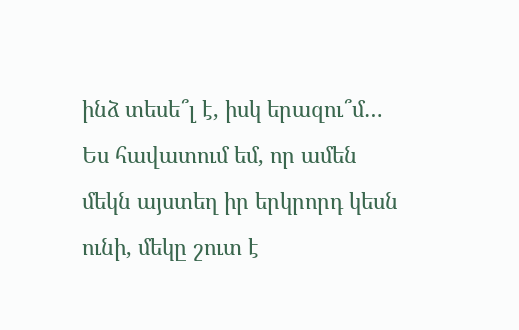ինձ տեսե՞լ է, իսկ երազու՞մ… Ես հավատում եմ, որ ամեն մեկն այստեղ իր երկրորդ կեսն ունի, մեկը շուտ է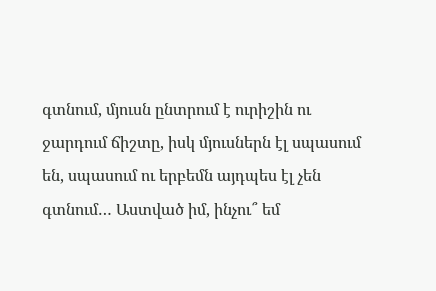գտնում, մյուսն ընտրում է ուրիշին ու ջարդում ճիշտը, իսկ մյուսներն էլ սպասում են, սպասում ու երբեմն այդպես էլ չեն գտնում… Աստված իմ, ինչու՞ եմ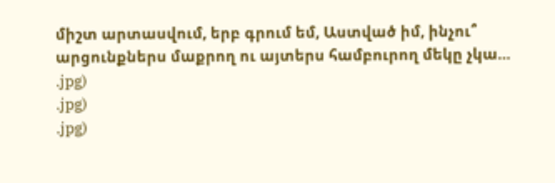միշտ արտասվում, երբ գրում եմ, Աստված իմ, ինչու՞ արցունքներս մաքրող ու այտերս համբուրող մեկը չկա…
.jpg)
.jpg)
.jpg)